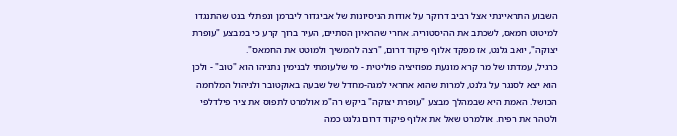השבוע התראיינתי אצל רביב דרוקר על אודות הניסיונות של אביגדור ליברמן ונפתלי בנט שהתנגדו למיטוט חמאס, לשכתב את ההיסטוריה. אחרי שהראיון הסתיים, העיר ברוך קרע כי במבצע "עופרת יצוקה", יואב גלנט, אז מפקד אלוף פיקוד דרום, "רצה להמשיך ולמוטט את החמאס".
כרגיל, עמדתו של מר קרא מונעת מפוזיציה פוליטית - מי שלעומתי לבנימין נתניהו הוא "טוב" - ולכן הוא יצא לסנגר על גלנט, למרות שהוא אחראי למגה-מחדל של שבעה באוקטובר ולניהול המלחמה הכושל. האמת היא שבמהלך מבצע "עופרת יצוקה" ביקש רה"מ אולמרט לתפוס את ציר פילדלפי ולטהר את רפיח. אולמרט שאל את אלוף פיקוד דרום גלנט כמה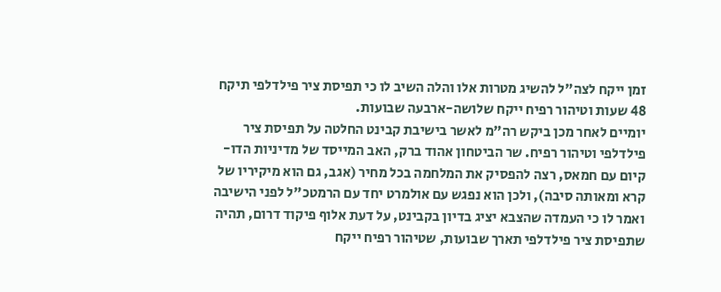זמן ייקח לצה"ל להשיג מטרות אלו והלה השיב לו כי תפיסת ציר פילדלפי תיקח 48 שעות וטיהור רפיח ייקח שלושה-ארבעה שבועות.
יומיים לאחר מכן ביקש רה"מ לאשר בישיבת קבינט החלטה על תפיסת ציר פילדלפי וטיהור רפיח. שר הביטחון אהוד ברק, האב המייסד של מדיניות הדו-קיום עם חמאס, רצה להפסיק את המלחמה בכל מחיר (אגב, גם הוא מיקיריו של קרא ומאותה סיבה), ולכן הוא נפגש עם אולמרט יחד עם הרמטכ"ל לפני הישיבה ואמר לו כי העמדה שהצבא יציג בדיון בקבינט, על דעת אלוף פיקוד דרום, תהיה שתפיסת ציר פילדלפי תארך שבועות, שטיהור רפיח ייקח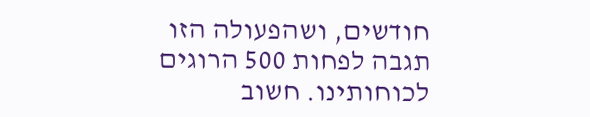חודשים, ושהפעולה הזו תגבה לפחות 500 הרוגים לכוחותינו. חשוב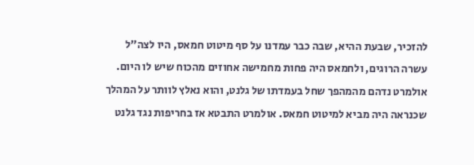להזכיר, שבעת ההיא, שבה כבר עמדנו על סף מיטוט חמאס, היו לצה"ל עשרה הרוגים, ולחמאס היה פחות מחמישה אחוזים מהכוח שיש לו היום.
אולמרט נדהם מהמהפך שחל בעמדתו של גלנט, והוא נאלץ לוותר על המהלך שכנראה היה מביא למיטוט חמאס. אולמרט התבטא אז בחריפות נגד גלנט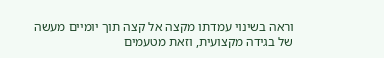וראה בשינוי עמדתו מקצה אל קצה תוך יומיים מעשה של בגידה מקצועית, וזאת מטעמים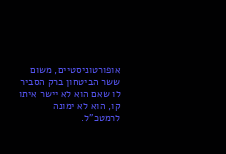אופורטוניסטיים, משום ששר הביטחון ברק הסביר לו שאם הוא לא יישר איתו קו, הוא לא ימונה לרמטכ"ל.